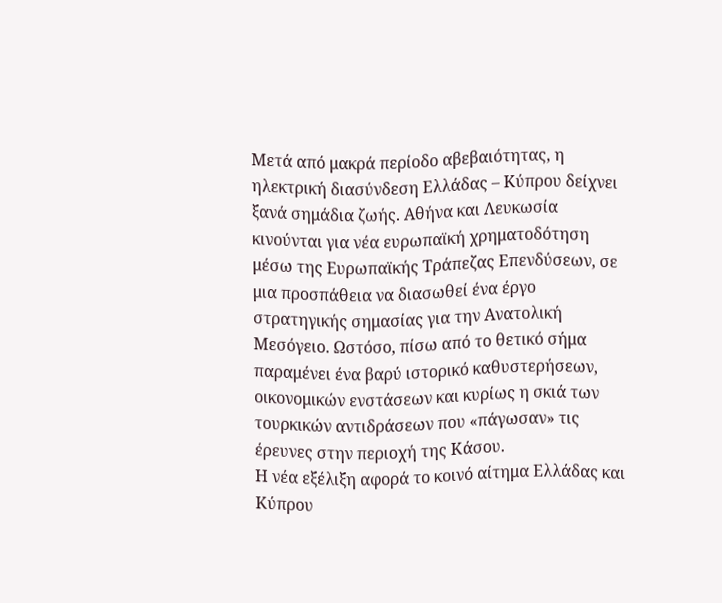Μετά από μακρά περίοδο αβεβαιότητας, η ηλεκτρική διασύνδεση Ελλάδας – Κύπρου δείχνει ξανά σημάδια ζωής. Αθήνα και Λευκωσία κινούνται για νέα ευρωπαϊκή χρηματοδότηση μέσω της Ευρωπαϊκής Τράπεζας Επενδύσεων, σε μια προσπάθεια να διασωθεί ένα έργο στρατηγικής σημασίας για την Ανατολική Μεσόγειο. Ωστόσο, πίσω από το θετικό σήμα παραμένει ένα βαρύ ιστορικό καθυστερήσεων, οικονομικών ενστάσεων και κυρίως η σκιά των τουρκικών αντιδράσεων που «πάγωσαν» τις έρευνες στην περιοχή της Κάσου.
Η νέα εξέλιξη αφορά το κοινό αίτημα Ελλάδας και Κύπρου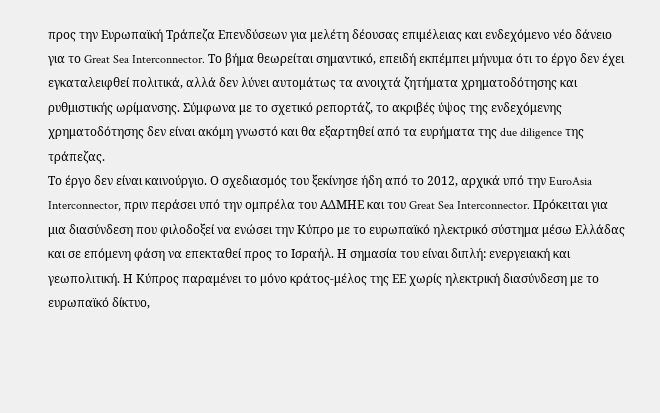προς την Ευρωπαϊκή Τράπεζα Επενδύσεων για μελέτη δέουσας επιμέλειας και ενδεχόμενο νέο δάνειο για το Great Sea Interconnector. Το βήμα θεωρείται σημαντικό, επειδή εκπέμπει μήνυμα ότι το έργο δεν έχει εγκαταλειφθεί πολιτικά, αλλά δεν λύνει αυτομάτως τα ανοιχτά ζητήματα χρηματοδότησης και ρυθμιστικής ωρίμανσης. Σύμφωνα με το σχετικό ρεπορτάζ, το ακριβές ύψος της ενδεχόμενης χρηματοδότησης δεν είναι ακόμη γνωστό και θα εξαρτηθεί από τα ευρήματα της due diligence της τράπεζας.
Το έργο δεν είναι καινούργιο. Ο σχεδιασμός του ξεκίνησε ήδη από το 2012, αρχικά υπό την EuroAsia Interconnector, πριν περάσει υπό την ομπρέλα του ΑΔΜΗΕ και του Great Sea Interconnector. Πρόκειται για μια διασύνδεση που φιλοδοξεί να ενώσει την Κύπρο με το ευρωπαϊκό ηλεκτρικό σύστημα μέσω Ελλάδας και σε επόμενη φάση να επεκταθεί προς το Ισραήλ. Η σημασία του είναι διπλή: ενεργειακή και γεωπολιτική. Η Κύπρος παραμένει το μόνο κράτος-μέλος της ΕΕ χωρίς ηλεκτρική διασύνδεση με το ευρωπαϊκό δίκτυο,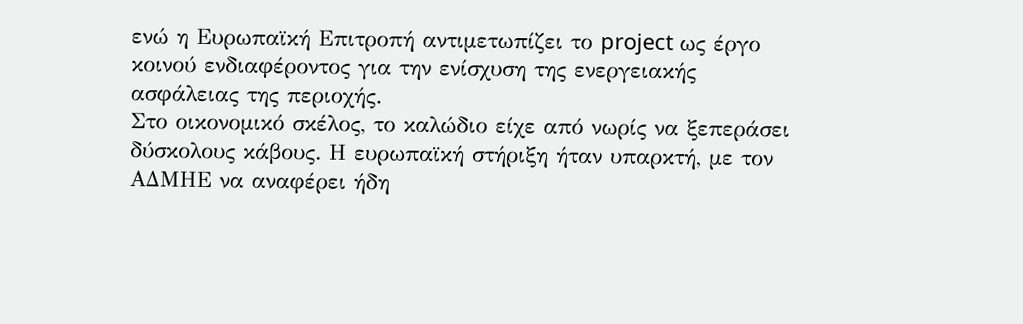ενώ η Ευρωπαϊκή Επιτροπή αντιμετωπίζει το project ως έργο κοινού ενδιαφέροντος για την ενίσχυση της ενεργειακής ασφάλειας της περιοχής.
Στο οικονομικό σκέλος, το καλώδιο είχε από νωρίς να ξεπεράσει δύσκολους κάβους. Η ευρωπαϊκή στήριξη ήταν υπαρκτή, με τον ΑΔΜΗΕ να αναφέρει ήδη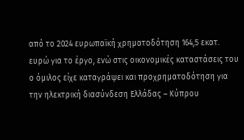από το 2024 ευρωπαϊκή χρηματοδότηση 164,5 εκατ. ευρώ για το έργο, ενώ στις οικονομικές καταστάσεις του ο όμιλος είχε καταγράψει και προχρηματοδότηση για την ηλεκτρική διασύνδεση Ελλάδας – Κύπρου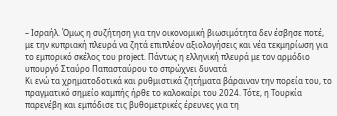– Ισραήλ. Όμως η συζήτηση για την οικονομική βιωσιμότητα δεν έσβησε ποτέ, με την κυπριακή πλευρά να ζητά επιπλέον αξιολογήσεις και νέα τεκμηρίωση για το εμπορικό σκέλος του project. Πάντως η ελληνική πλευρά με τον αρμόδιο υπουργό Σταύρο Παπασταύρου το σπρώχνει δυνατά
Κι ενώ τα χρηματοδοτικά και ρυθμιστικά ζητήματα βάραιναν την πορεία του, το πραγματικό σημείο καμπής ήρθε το καλοκαίρι του 2024. Τότε, η Τουρκία παρενέβη και εμπόδισε τις βυθομετρικές έρευνες για τη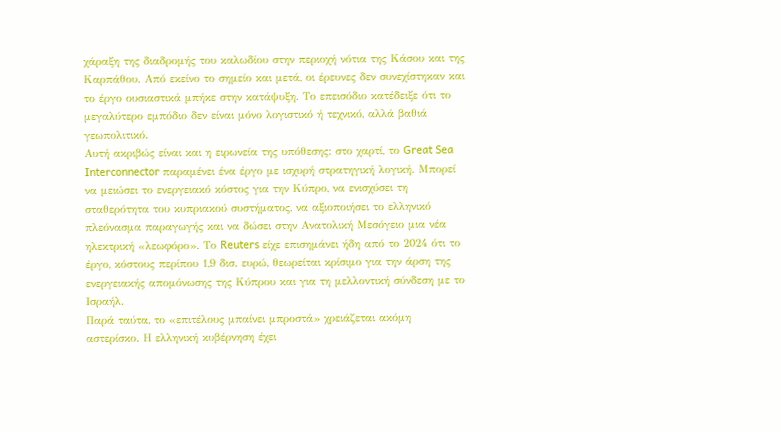χάραξη της διαδρομής του καλωδίου στην περιοχή νότια της Κάσου και της Καρπάθου. Από εκείνο το σημείο και μετά, οι έρευνες δεν συνεχίστηκαν και το έργο ουσιαστικά μπήκε στην κατάψυξη. Το επεισόδιο κατέδειξε ότι το μεγαλύτερο εμπόδιο δεν είναι μόνο λογιστικό ή τεχνικό, αλλά βαθιά γεωπολιτικό.
Αυτή ακριβώς είναι και η ειρωνεία της υπόθεσης: στο χαρτί, το Great Sea Interconnector παραμένει ένα έργο με ισχυρή στρατηγική λογική. Μπορεί να μειώσει το ενεργειακό κόστος για την Κύπρο, να ενισχύσει τη σταθερότητα του κυπριακού συστήματος, να αξιοποιήσει το ελληνικό πλεόνασμα παραγωγής και να δώσει στην Ανατολική Μεσόγειο μια νέα ηλεκτρική «λεωφόρο». Το Reuters είχε επισημάνει ήδη από το 2024 ότι το έργο, κόστους περίπου 1,9 δισ. ευρώ, θεωρείται κρίσιμο για την άρση της ενεργειακής απομόνωσης της Κύπρου και για τη μελλοντική σύνδεση με το Ισραήλ.
Παρά ταύτα, το «επιτέλους μπαίνει μπροστά» χρειάζεται ακόμη αστερίσκο. Η ελληνική κυβέρνηση έχει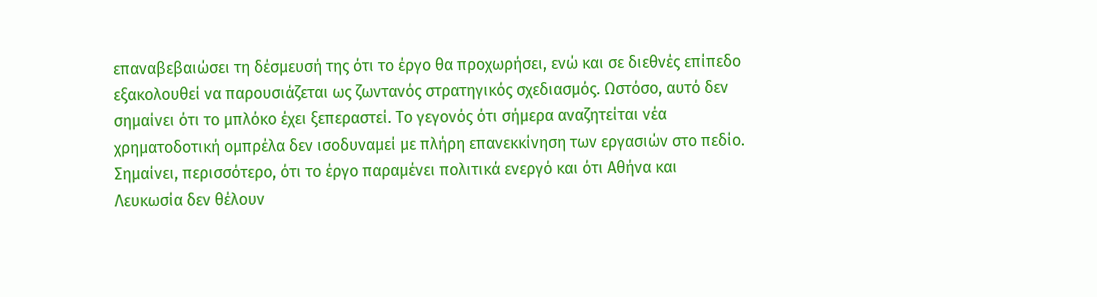επαναβεβαιώσει τη δέσμευσή της ότι το έργο θα προχωρήσει, ενώ και σε διεθνές επίπεδο εξακολουθεί να παρουσιάζεται ως ζωντανός στρατηγικός σχεδιασμός. Ωστόσο, αυτό δεν σημαίνει ότι το μπλόκο έχει ξεπεραστεί. Το γεγονός ότι σήμερα αναζητείται νέα χρηματοδοτική ομπρέλα δεν ισοδυναμεί με πλήρη επανεκκίνηση των εργασιών στο πεδίο. Σημαίνει, περισσότερο, ότι το έργο παραμένει πολιτικά ενεργό και ότι Αθήνα και Λευκωσία δεν θέλουν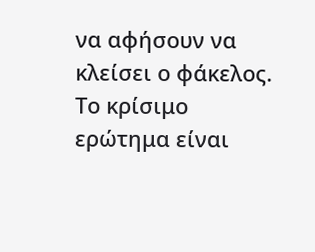να αφήσουν να κλείσει ο φάκελος.
Το κρίσιμο ερώτημα είναι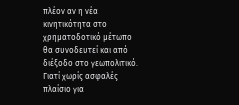πλέον αν η νέα κινητικότητα στο χρηματοδοτικό μέτωπο θα συνοδευτεί και από διέξοδο στο γεωπολιτικό. Γιατί χωρίς ασφαλές πλαίσιο για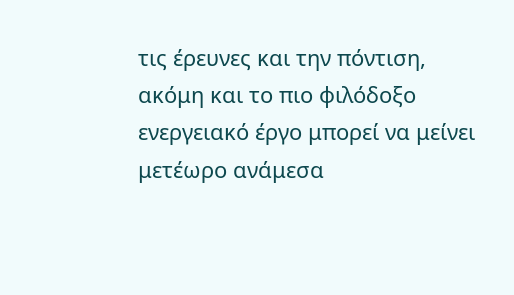τις έρευνες και την πόντιση, ακόμη και το πιο φιλόδοξο ενεργειακό έργο μπορεί να μείνει μετέωρο ανάμεσα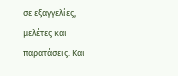σε εξαγγελίες, μελέτες και παρατάσεις. Και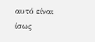αυτό είναι ίσως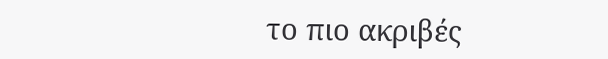το πιο ακριβές